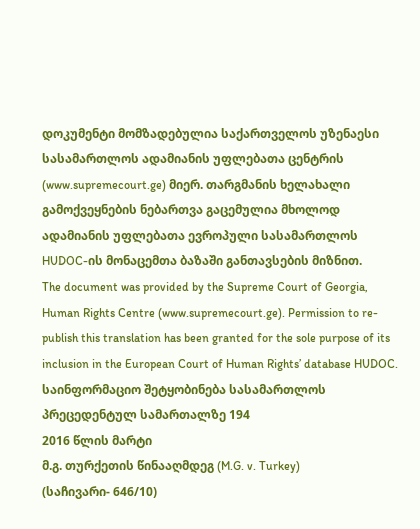დოკუმენტი მომზადებულია საქართველოს უზენაესი სასამართლოს ადამიანის უფლებათა ცენტრის (www.supremecourt.ge) მიერ. თარგმანის ხელახალი გამოქვეყნების ნებართვა გაცემულია მხოლოდ ადამიანის უფლებათა ევროპული სასამართლოს HUDOC-ის მონაცემთა ბაზაში განთავსების მიზნით.
The document was provided by the Supreme Court of Georgia, Human Rights Centre (www.supremecourt.ge). Permission to re-publish this translation has been granted for the sole purpose of its inclusion in the European Court of Human Rights’ database HUDOC.
საინფორმაციო შეტყობინება სასამართლოს პრეცედენტულ სამართალზე 194
2016 წლის მარტი
მ.გ. თურქეთის წინააღმდეგ (M.G. v. Turkey)
(საჩივარი- 646/10)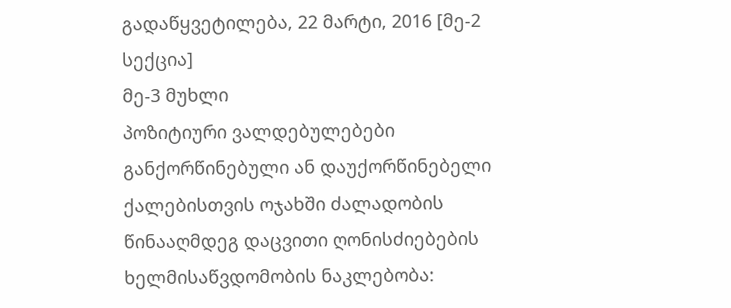გადაწყვეტილება, 22 მარტი, 2016 [მე-2 სექცია]
მე-3 მუხლი
პოზიტიური ვალდებულებები
განქორწინებული ან დაუქორწინებელი ქალებისთვის ოჯახში ძალადობის წინააღმდეგ დაცვითი ღონისძიებების ხელმისაწვდომობის ნაკლებობა: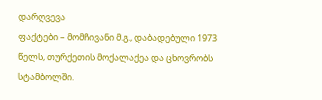დარღვევა
ფაქტები – მომჩივანი მ.გ., დაბადებული 1973 წელს, თურქეთის მოქალაქეა და ცხოვრობს სტამბოლში.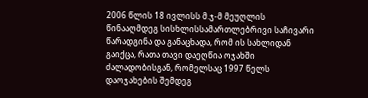2006 წლის 18 ივლისს მ.ჯ-მ მეუღლის წინააღმდეგ სისხლისსამართლებრივი საჩივარი წარადგინა და განაცხადა, რომ ის სახლიდან გაიქცა, რათა თავი დაეღწია ოჯახში ძალადობისგან, რომელსაც 1997 წელს დაოჯახების შემდეგ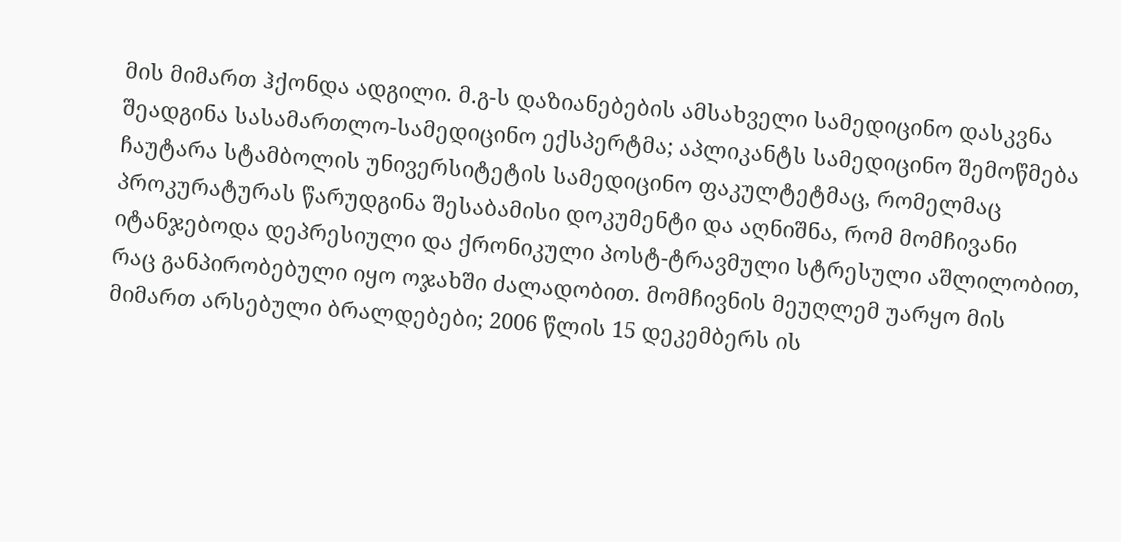მის მიმართ ჰქონდა ადგილი. მ.გ-ს დაზიანებების ამსახველი სამედიცინო დასკვნა შეადგინა სასამართლო-სამედიცინო ექსპერტმა; აპლიკანტს სამედიცინო შემოწმება ჩაუტარა სტამბოლის უნივერსიტეტის სამედიცინო ფაკულტეტმაც, რომელმაც პროკურატურას წარუდგინა შესაბამისი დოკუმენტი და აღნიშნა, რომ მომჩივანი იტანჯებოდა დეპრესიული და ქრონიკული პოსტ-ტრავმული სტრესული აშლილობით, რაც განპირობებული იყო ოჯახში ძალადობით. მომჩივნის მეუღლემ უარყო მის მიმართ არსებული ბრალდებები; 2006 წლის 15 დეკემბერს ის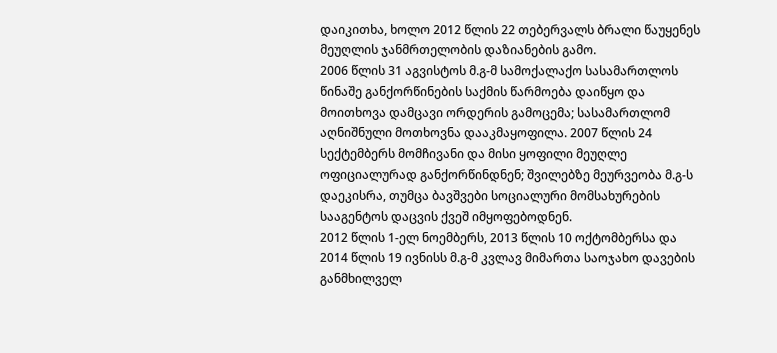დაიკითხა, ხოლო 2012 წლის 22 თებერვალს ბრალი წაუყენეს მეუღლის ჯანმრთელობის დაზიანების გამო.
2006 წლის 31 აგვისტოს მ.გ-მ სამოქალაქო სასამართლოს წინაშე განქორწინების საქმის წარმოება დაიწყო და მოითხოვა დამცავი ორდერის გამოცემა; სასამართლომ აღნიშნული მოთხოვნა დააკმაყოფილა. 2007 წლის 24 სექტემბერს მომჩივანი და მისი ყოფილი მეუღლე ოფიციალურად განქორწინდნენ; შვილებზე მეურვეობა მ.გ-ს დაეკისრა, თუმცა ბავშვები სოციალური მომსახურების სააგენტოს დაცვის ქვეშ იმყოფებოდნენ.
2012 წლის 1-ელ ნოემბერს, 2013 წლის 10 ოქტომბერსა და 2014 წლის 19 ივნისს მ.გ-მ კვლავ მიმართა საოჯახო დავების განმხილველ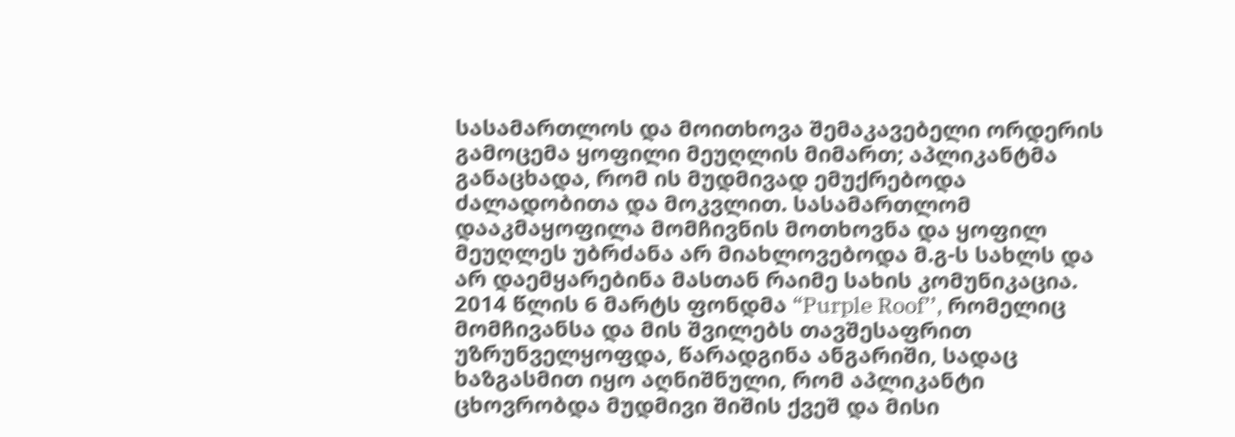სასამართლოს და მოითხოვა შემაკავებელი ორდერის გამოცემა ყოფილი მეუღლის მიმართ; აპლიკანტმა განაცხადა, რომ ის მუდმივად ემუქრებოდა ძალადობითა და მოკვლით. სასამართლომ დააკმაყოფილა მომჩივნის მოთხოვნა და ყოფილ მეუღლეს უბრძანა არ მიახლოვებოდა მ.გ-ს სახლს და არ დაემყარებინა მასთან რაიმე სახის კომუნიკაცია. 2014 წლის 6 მარტს ფონდმა “Purple Roof’’, რომელიც მომჩივანსა და მის შვილებს თავშესაფრით უზრუნველყოფდა, წარადგინა ანგარიში, სადაც ხაზგასმით იყო აღნიშნული, რომ აპლიკანტი ცხოვრობდა მუდმივი შიშის ქვეშ და მისი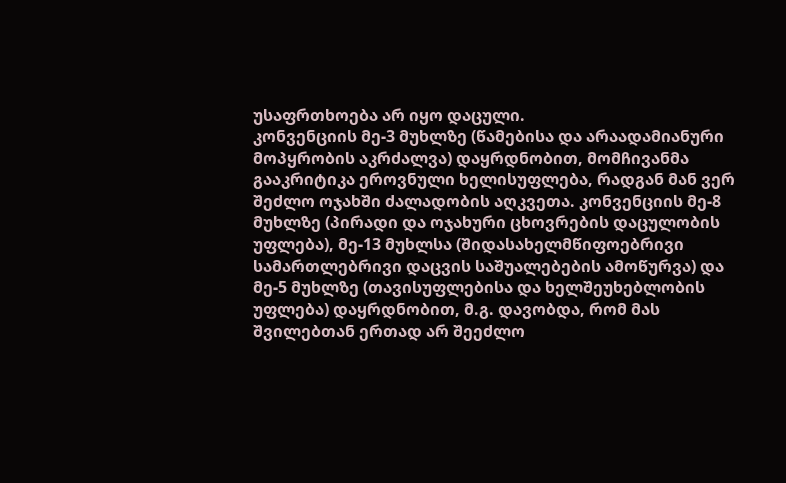უსაფრთხოება არ იყო დაცული.
კონვენციის მე-3 მუხლზე (წამებისა და არაადამიანური მოპყრობის აკრძალვა) დაყრდნობით, მომჩივანმა გააკრიტიკა ეროვნული ხელისუფლება, რადგან მან ვერ შეძლო ოჯახში ძალადობის აღკვეთა. კონვენციის მე-8 მუხლზე (პირადი და ოჯახური ცხოვრების დაცულობის უფლება), მე-13 მუხლსა (შიდასახელმწიფოებრივი სამართლებრივი დაცვის საშუალებების ამოწურვა) და მე-5 მუხლზე (თავისუფლებისა და ხელშეუხებლობის უფლება) დაყრდნობით, მ.გ. დავობდა, რომ მას შვილებთან ერთად არ შეეძლო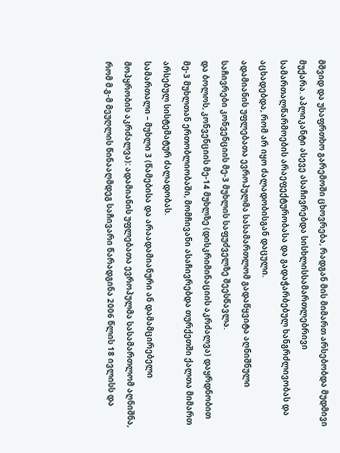მშვიდ და უსაფრთხო გარემოში ცხოვრება, რადგან მის მიმართ არსებობდა მუდმივი მუქარა. აპლიკანტი ასევე ასაჩივრებდა სისხლისსამართლებრივი სამართალწარმოების არაეფექტურობასა და გადაჭარბებულ ხანგრძლივობას და აცხადებდა, რომ არ იყო ძალადობისგან დაცული.
ადამიანის უფლებათა ევროპულმა სასამართლომ გადაწყვიტა აღნიშნული საჩივრები კონვენციის მე-3 მუხლის საფუძველზე შეესწავლა.
და ბოლოს, კონვენციის მე-14 მუხლზე (დისკრიმინაციის აკრძალვა) დაყრდნობით მე-3 მუხლთან ერთობლიობაში, მომჩივანი ასაჩივრებდა თურქეთში ქალთა მიმართ არსებულ სისტემატურ ძალადობას.
სამართალი – მუხლი 3 (წამებისა და არაადამიანური ან დამამცირებელი მოპყრობის აკრძალვა): ადამიანის უფლებათა ევროპულმა სასამართლომ აღნიშნა, რომ მ.გ-მ მეუღლის წინააღმდეგ საჩივარი წარადგინა 2006 წლის 18 ივლისს და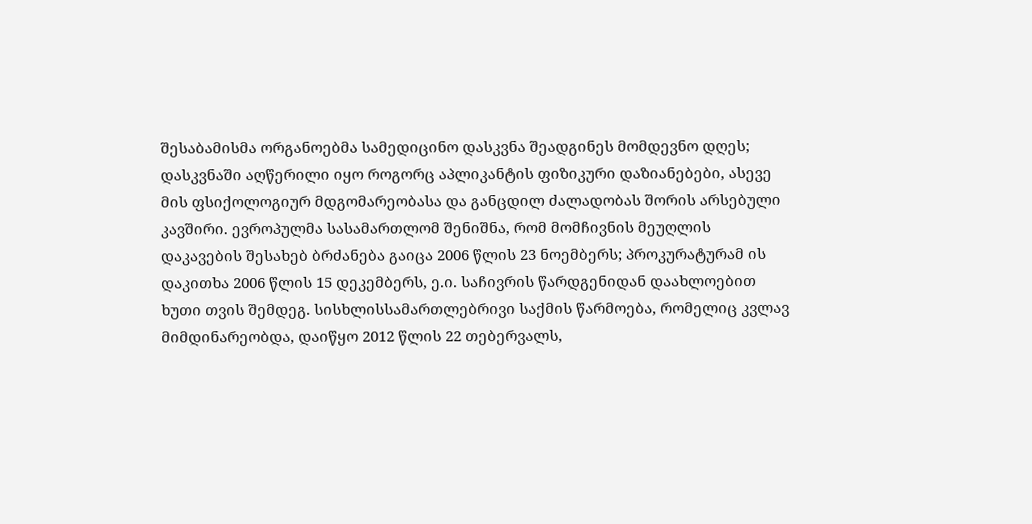შესაბამისმა ორგანოებმა სამედიცინო დასკვნა შეადგინეს მომდევნო დღეს; დასკვნაში აღწერილი იყო როგორც აპლიკანტის ფიზიკური დაზიანებები, ასევე მის ფსიქოლოგიურ მდგომარეობასა და განცდილ ძალადობას შორის არსებული კავშირი. ევროპულმა სასამართლომ შენიშნა, რომ მომჩივნის მეუღლის დაკავების შესახებ ბრძანება გაიცა 2006 წლის 23 ნოემბერს; პროკურატურამ ის დაკითხა 2006 წლის 15 დეკემბერს, ე.ი. საჩივრის წარდგენიდან დაახლოებით ხუთი თვის შემდეგ. სისხლისსამართლებრივი საქმის წარმოება, რომელიც კვლავ მიმდინარეობდა, დაიწყო 2012 წლის 22 თებერვალს,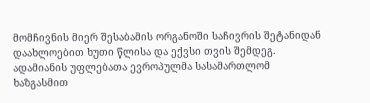მომჩივნის მიერ შესაბამის ორგანოში საჩივრის შეტანიდან დაახლოებით ხუთი წლისა და ექვსი თვის შემდეგ. ადამიანის უფლებათა ევროპულმა სასამართლომ ხაზგასმით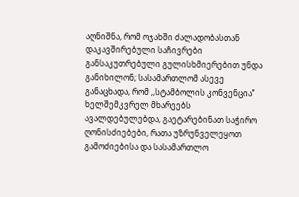აღნიშნა, რომ ოჯახში ძალადობასთან დაკავშირებული საჩივრები განსაკუთრებული გულისხმიერებით უნდა განიხილონ; სასამართლომ ასევე განაცხადა, რომ ,,სტამბოლის კონვენცია’’ ხელშემკვრელ მხარეებს ავალდებულებდა, გაეტარებინათ საჭირო ღონისძიებები, რათა უზრუნველეყოთ გამოძიებისა და სასამართლო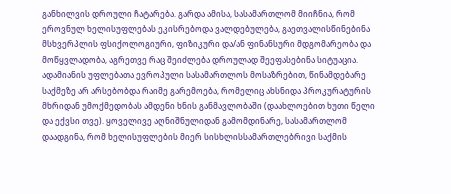განხილვის დროული ჩატარება. გარდა ამისა, სასამართლომ მიიჩნია, რომ ეროვნულ ხელისუფლებას ეკისრებოდა ვალდებულება, გაეთვალისწინებინა მსხვერპლის ფსიქოლოგიური, ფიზიკური და/ან ფინანსური მდგომარეობა და მოწყვლადობა, აგრეთვე რაც შეიძლება დროულად შეეფასებინა სიტუაცია. ადამიანის უფლებათა ევროპული სასამართლოს მოსაზრებით, წინამდებარე საქმეზე არ არსებობდა რაიმე გარემოება, რომელიც ახსნიდა პროკურატურის მხრიდან უმოქმედობას ამდენი ხნის განმავლობაში (დაახლოებით ხუთი წელი და ექვსი თვე). ყოველივე აღნიშნულიდან გამომდინარე, სასამართლომ დაადგინა, რომ ხელისუფლების მიერ სისხლისსამართლებრივი საქმის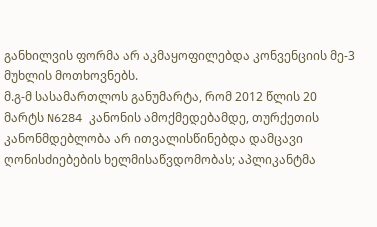განხილვის ფორმა არ აკმაყოფილებდა კონვენციის მე-3 მუხლის მოთხოვნებს.
მ.გ-მ სასამართლოს განუმარტა, რომ 2012 წლის 20 მარტს N6284 კანონის ამოქმედებამდე, თურქეთის კანონმდებლობა არ ითვალისწინებდა დამცავი ღონისძიებების ხელმისაწვდომობას; აპლიკანტმა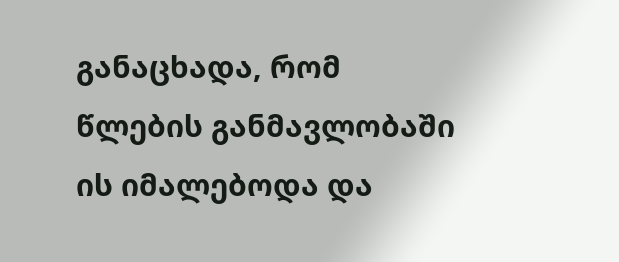განაცხადა, რომ წლების განმავლობაში ის იმალებოდა და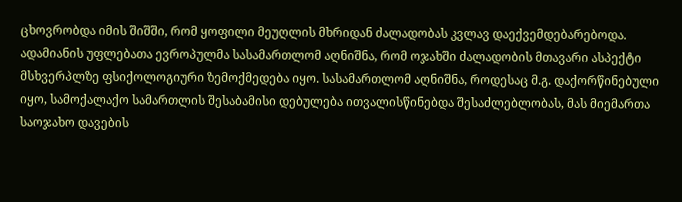ცხოვრობდა იმის შიშში, რომ ყოფილი მეუღლის მხრიდან ძალადობას კვლავ დაექვემდებარებოდა. ადამიანის უფლებათა ევროპულმა სასამართლომ აღნიშნა, რომ ოჯახში ძალადობის მთავარი ასპექტი მსხვერპლზე ფსიქოლოგიური ზემოქმედება იყო. სასამართლომ აღნიშნა, როდესაც მ.გ. დაქორწინებული იყო, სამოქალაქო სამართლის შესაბამისი დებულება ითვალისწინებდა შესაძლებლობას, მას მიემართა საოჯახო დავების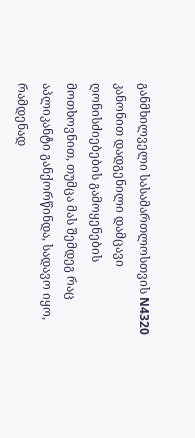განმხილველი სასამართლოსთვის N4320 კანონით დადგენილი დამცავი ღონისძიებების გამოყენების მოთხოვნით, თუმცა მას შემდეგ რაც აპლიკანტი განქორწინდა, სადავო იყო, რამდენად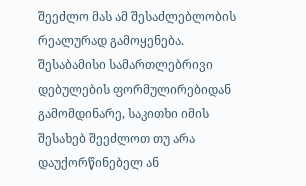შეეძლო მას ამ შესაძლებლობის რეალურად გამოყენება. შესაბამისი სამართლებრივი დებულების ფორმულირებიდან გამომდინარე, საკითხი იმის შესახებ შეეძლოთ თუ არა დაუქორწინებელ ან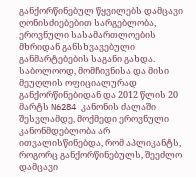განქორწინებულ წყვილებს დამცავი ღონისძიებებით სარგებლობა, ეროვნული სასამართლოების მხრიდან განსხვავებული განმარტებების საგანი გახდა. საბოლოოდ, მომჩივნისა და მისი მეუღლის ოფიციალურად განქორწინებიდან და 2012 წლის 20 მარტს N6284 კანონის ძალაში შესვლამდე, მოქმედი ეროვნული კანონმდებლობა არ ითვალისწინებდა, რომ აპლიკანტს, როგორც განქორწინებულს, შეეძლო დამცავი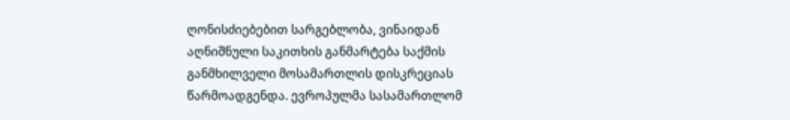ღონისძიებებით სარგებლობა, ვინაიდან აღნიშნული საკითხის განმარტება საქმის განმხილველი მოსამართლის დისკრეციას წარმოადგენდა. ევროპულმა სასამართლომ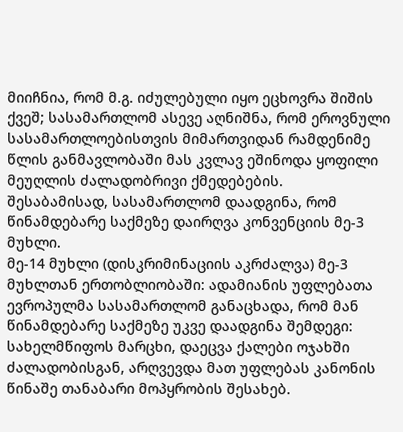მიიჩნია, რომ მ.გ. იძულებული იყო ეცხოვრა შიშის ქვეშ; სასამართლომ ასევე აღნიშნა, რომ ეროვნული სასამართლოებისთვის მიმართვიდან რამდენიმე წლის განმავლობაში მას კვლავ ეშინოდა ყოფილი მეუღლის ძალადობრივი ქმედებების.
შესაბამისად, სასამართლომ დაადგინა, რომ წინამდებარე საქმეზე დაირღვა კონვენციის მე-3 მუხლი.
მე-14 მუხლი (დისკრიმინაციის აკრძალვა) მე-3 მუხლთან ერთობლიობაში: ადამიანის უფლებათა ევროპულმა სასამართლომ განაცხადა, რომ მან წინამდებარე საქმეზე უკვე დაადგინა შემდეგი: სახელმწიფოს მარცხი, დაეცვა ქალები ოჯახში ძალადობისგან, არღვევდა მათ უფლებას კანონის წინაშე თანაბარი მოპყრობის შესახებ.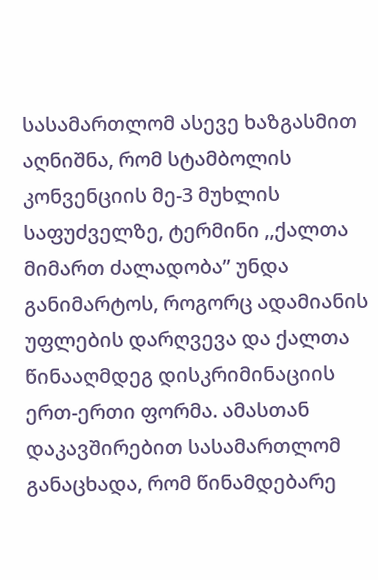სასამართლომ ასევე ხაზგასმით აღნიშნა, რომ სტამბოლის კონვენციის მე-3 მუხლის საფუძველზე, ტერმინი ,,ქალთა მიმართ ძალადობა’’ უნდა განიმარტოს, როგორც ადამიანის უფლების დარღვევა და ქალთა წინააღმდეგ დისკრიმინაციის ერთ-ერთი ფორმა. ამასთან დაკავშირებით სასამართლომ განაცხადა, რომ წინამდებარე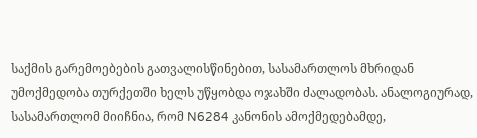საქმის გარემოებების გათვალისწინებით, სასამართლოს მხრიდან უმოქმედობა თურქეთში ხელს უწყობდა ოჯახში ძალადობას. ანალოგიურად, სასამართლომ მიიჩნია, რომ N6284 კანონის ამოქმედებამდე,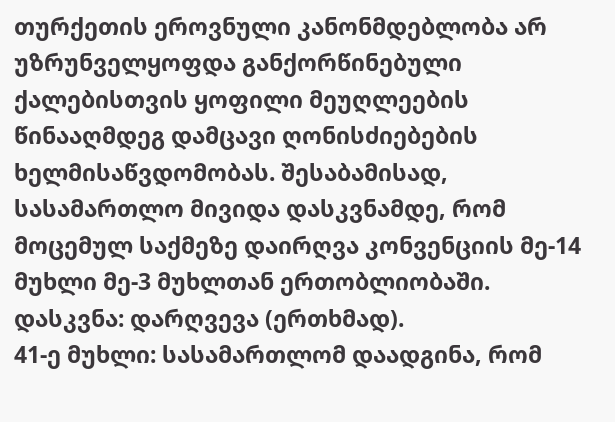თურქეთის ეროვნული კანონმდებლობა არ უზრუნველყოფდა განქორწინებული ქალებისთვის ყოფილი მეუღლეების წინააღმდეგ დამცავი ღონისძიებების ხელმისაწვდომობას. შესაბამისად, სასამართლო მივიდა დასკვნამდე, რომ მოცემულ საქმეზე დაირღვა კონვენციის მე-14 მუხლი მე-3 მუხლთან ერთობლიობაში.
დასკვნა: დარღვევა (ერთხმად).
41-ე მუხლი: სასამართლომ დაადგინა, რომ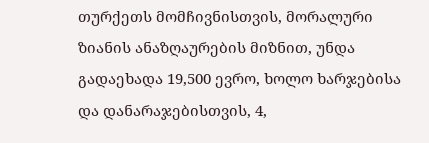თურქეთს მომჩივნისთვის, მორალური ზიანის ანაზღაურების მიზნით, უნდა გადაეხადა 19,500 ევრო, ხოლო ხარჯებისა და დანარაჯებისთვის, 4,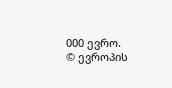000 ევრო.
© ევროპის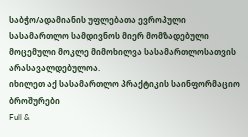საბჭო/ადამიანის უფლებათა ევროპული სასამართლო სამდივნოს მიერ მომზადებული მოცემული მოკლე მიმოხილვა სასამართლოსათვის არასავალდებულოა.
იხილეთ აქ სასამართლო პრაქტიკის საინფორმაციო ბროშურები
Full &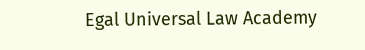Egal Universal Law Academy